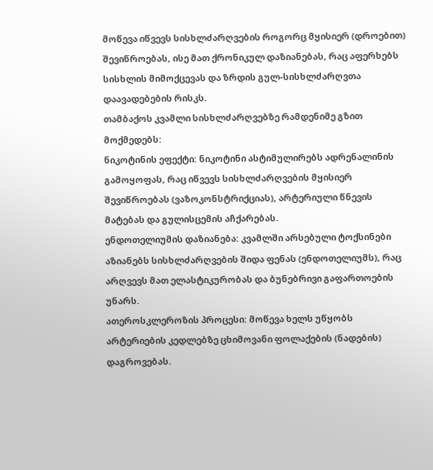მოწევა იწვევს სისხლძარღვების როგორც მყისიერ (დროებით) შევიწროებას, ისე მათ ქრონიკულ დაზიანებას, რაც აფერხებს სისხლის მიმოქცევას და ზრდის გულ-სისხლძარღვთა დაავადებების რისკს.
თამბაქოს კვამლი სისხლძარღვებზე რამდენიმე გზით მოქმედებს:
ნიკოტინის ეფექტი: ნიკოტინი ასტიმულირებს ადრენალინის გამოყოფას, რაც იწვევს სისხლძარღვების მყისიერ შევიწროებას (ვაზოკონსტრიქციას), არტერიული წნევის მატებას და გულისცემის აჩქარებას.
ენდოთელიუმის დაზიანება: კვამლში არსებული ტოქსინები აზიანებს სისხლძარღვების შიდა ფენას (ენდოთელიუმს), რაც არღვევს მათ ელასტიკურობას და ბუნებრივი გაფართოების უნარს.
ათეროსკლეროზის პროცესი: მოწევა ხელს უწყობს არტერიების კედლებზე ცხიმოვანი ფოლაქების (ნადების) დაგროვებას.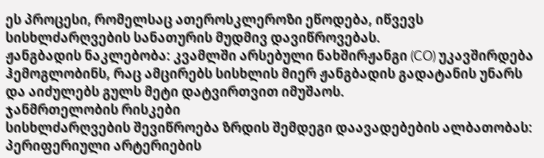ეს პროცესი, რომელსაც ათეროსკლეროზი ეწოდება, იწვევს სისხლძარღვების სანათურის მუდმივ დავიწროვებას.
ჟანგბადის ნაკლებობა: კვამლში არსებული ნახშირჟანგი (CO) უკავშირდება ჰემოგლობინს, რაც ამცირებს სისხლის მიერ ჟანგბადის გადატანის უნარს და აიძულებს გულს მეტი დატვირთვით იმუშაოს.
ჯანმრთელობის რისკები
სისხლძარღვების შევიწროება ზრდის შემდეგი დაავადებების ალბათობას:
პერიფერიული არტერიების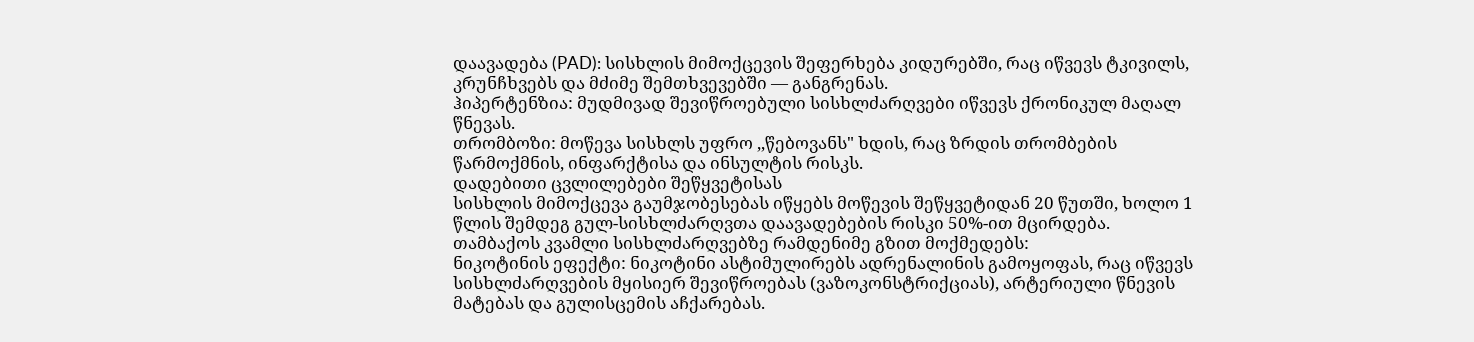დაავადება (PAD): სისხლის მიმოქცევის შეფერხება კიდურებში, რაც იწვევს ტკივილს, კრუნჩხვებს და მძიმე შემთხვევებში — განგრენას.
ჰიპერტენზია: მუდმივად შევიწროებული სისხლძარღვები იწვევს ქრონიკულ მაღალ წნევას.
თრომბოზი: მოწევა სისხლს უფრო ,,წებოვანს" ხდის, რაც ზრდის თრომბების წარმოქმნის, ინფარქტისა და ინსულტის რისკს.
დადებითი ცვლილებები შეწყვეტისას
სისხლის მიმოქცევა გაუმჯობესებას იწყებს მოწევის შეწყვეტიდან 20 წუთში, ხოლო 1 წლის შემდეგ გულ-სისხლძარღვთა დაავადებების რისკი 50%-ით მცირდება.
თამბაქოს კვამლი სისხლძარღვებზე რამდენიმე გზით მოქმედებს:
ნიკოტინის ეფექტი: ნიკოტინი ასტიმულირებს ადრენალინის გამოყოფას, რაც იწვევს სისხლძარღვების მყისიერ შევიწროებას (ვაზოკონსტრიქციას), არტერიული წნევის მატებას და გულისცემის აჩქარებას.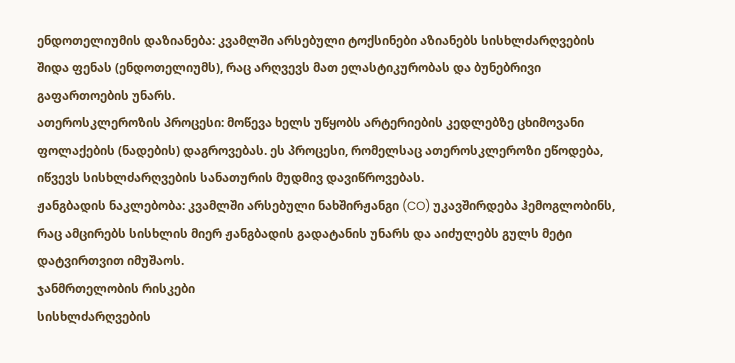ენდოთელიუმის დაზიანება: კვამლში არსებული ტოქსინები აზიანებს სისხლძარღვების შიდა ფენას (ენდოთელიუმს), რაც არღვევს მათ ელასტიკურობას და ბუნებრივი გაფართოების უნარს.
ათეროსკლეროზის პროცესი: მოწევა ხელს უწყობს არტერიების კედლებზე ცხიმოვანი ფოლაქების (ნადების) დაგროვებას. ეს პროცესი, რომელსაც ათეროსკლეროზი ეწოდება, იწვევს სისხლძარღვების სანათურის მუდმივ დავიწროვებას.
ჟანგბადის ნაკლებობა: კვამლში არსებული ნახშირჟანგი (CO) უკავშირდება ჰემოგლობინს, რაც ამცირებს სისხლის მიერ ჟანგბადის გადატანის უნარს და აიძულებს გულს მეტი დატვირთვით იმუშაოს.
ჯანმრთელობის რისკები
სისხლძარღვების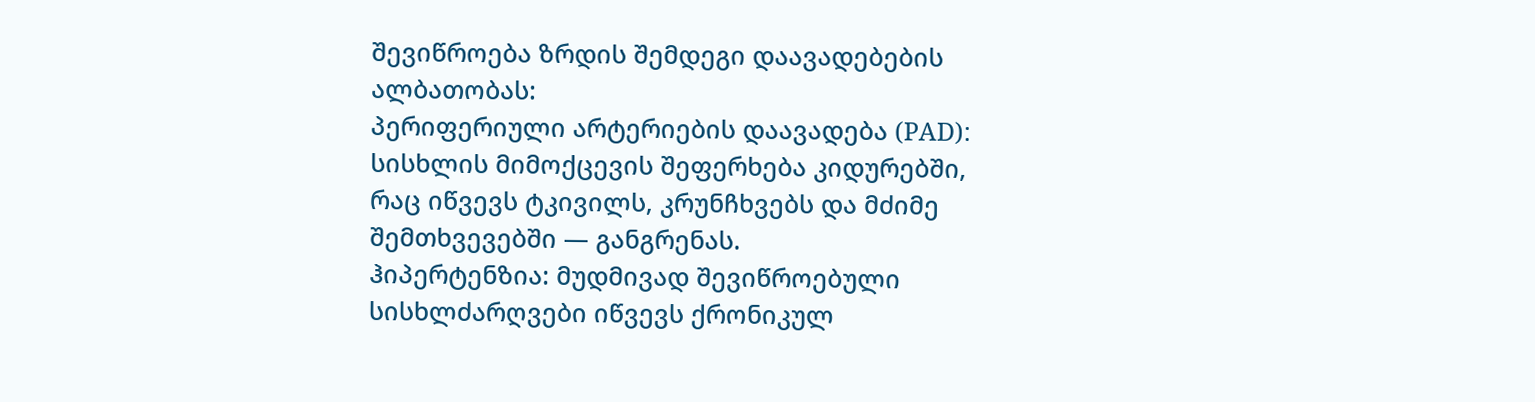შევიწროება ზრდის შემდეგი დაავადებების ალბათობას:
პერიფერიული არტერიების დაავადება (PAD): სისხლის მიმოქცევის შეფერხება კიდურებში, რაც იწვევს ტკივილს, კრუნჩხვებს და მძიმე შემთხვევებში — განგრენას.
ჰიპერტენზია: მუდმივად შევიწროებული სისხლძარღვები იწვევს ქრონიკულ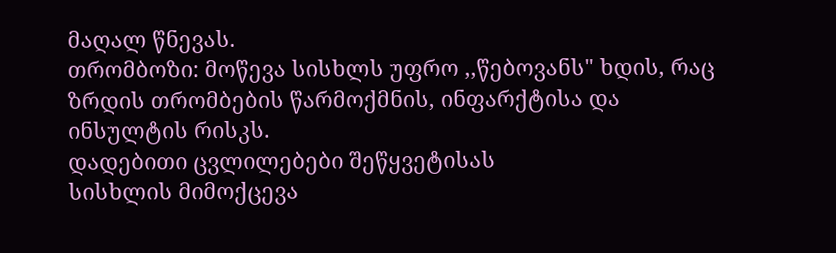მაღალ წნევას.
თრომბოზი: მოწევა სისხლს უფრო ,,წებოვანს" ხდის, რაც ზრდის თრომბების წარმოქმნის, ინფარქტისა და ინსულტის რისკს.
დადებითი ცვლილებები შეწყვეტისას
სისხლის მიმოქცევა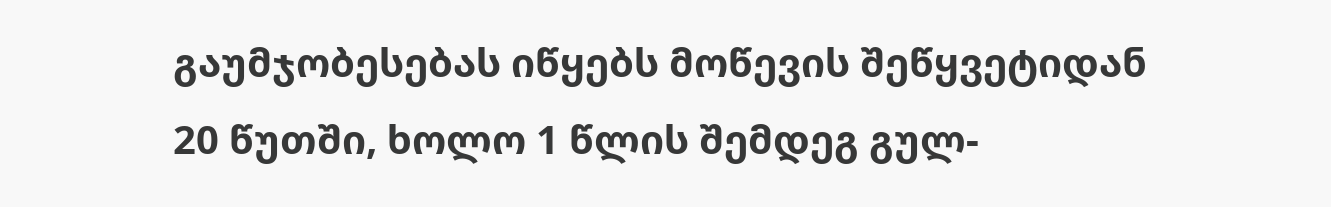გაუმჯობესებას იწყებს მოწევის შეწყვეტიდან 20 წუთში, ხოლო 1 წლის შემდეგ გულ-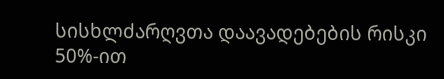სისხლძარღვთა დაავადებების რისკი 50%-ით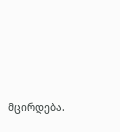მცირდება.